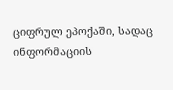ციფრულ ეპოქაში, სადაც ინფორმაციის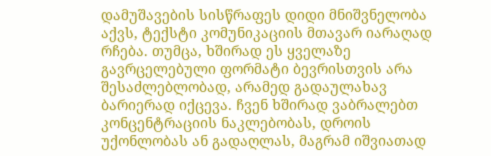დამუშავების სისწრაფეს დიდი მნიშვნელობა აქვს, ტექსტი კომუნიკაციის მთავარ იარაღად რჩება. თუმცა, ხშირად ეს ყველაზე გავრცელებული ფორმატი ბევრისთვის არა შესაძლებლობად, არამედ გადაულახავ ბარიერად იქცევა. ჩვენ ხშირად ვაბრალებთ კონცენტრაციის ნაკლებობას, დროის უქონლობას ან გადაღლას, მაგრამ იშვიათად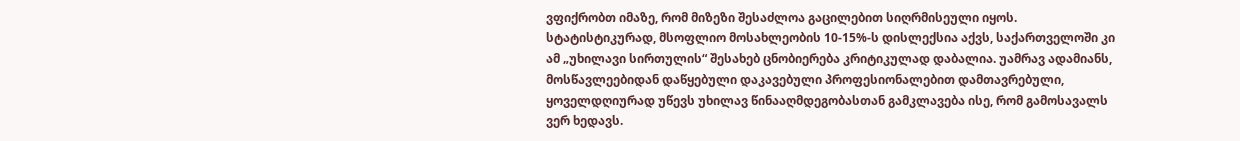ვფიქრობთ იმაზე, რომ მიზეზი შესაძლოა გაცილებით სიღრმისეული იყოს. სტატისტიკურად, მსოფლიო მოსახლეობის 10-15%-ს დისლექსია აქვს, საქართველოში კი ამ „უხილავი სირთულის“ შესახებ ცნობიერება კრიტიკულად დაბალია. უამრავ ადამიანს, მოსწავლეებიდან დაწყებული დაკავებული პროფესიონალებით დამთავრებული, ყოველდღიურად უწევს უხილავ წინააღმდეგობასთან გამკლავება ისე, რომ გამოსავალს ვერ ხედავს.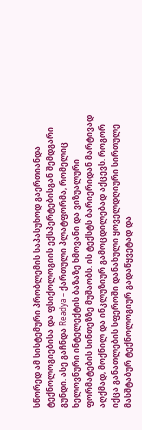სწორედ ამ სისტემური პრობლემის საპასუხოდ გაერთიანდა ტექნოლოგიებისა და ფსიქოლოგიის ექსპერტებისგან შემდგარი გუნდი. ასე გაჩნდა Readya – ქართული პლატფორმა, რომელიც ხელოვნური ინტელექტის ბაზაზე ხმოვანი და ვიზუალური ფორმატების სინთეზზე მუშაობს. ის ტექსტს ბარიერიდან მარტივად აღქმად, მოქნილ და ინკლუზიურ გამოცდილებად აქცევს. როგორ იქცა განათლების სფეროში დანახული ყოველდღიური სირთულე მასშტაბურ ტექნოლოგიურ გადაწყვეტად და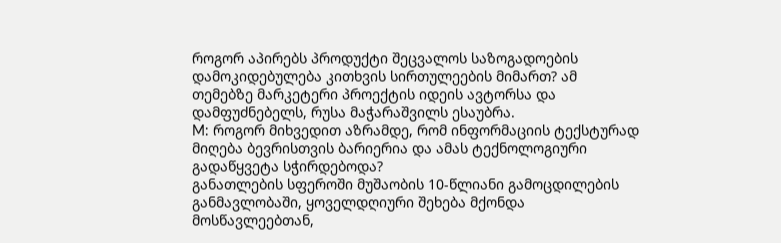როგორ აპირებს პროდუქტი შეცვალოს საზოგადოების დამოკიდებულება კითხვის სირთულეების მიმართ? ამ თემებზე მარკეტერი პროექტის იდეის ავტორსა და დამფუძნებელს, რუსა მაჭარაშვილს ესაუბრა.
M: როგორ მიხვედით აზრამდე, რომ ინფორმაციის ტექსტურად მიღება ბევრისთვის ბარიერია და ამას ტექნოლოგიური გადაწყვეტა სჭირდებოდა?
განათლების სფეროში მუშაობის 10-წლიანი გამოცდილების განმავლობაში, ყოველდღიური შეხება მქონდა მოსწავლეებთან,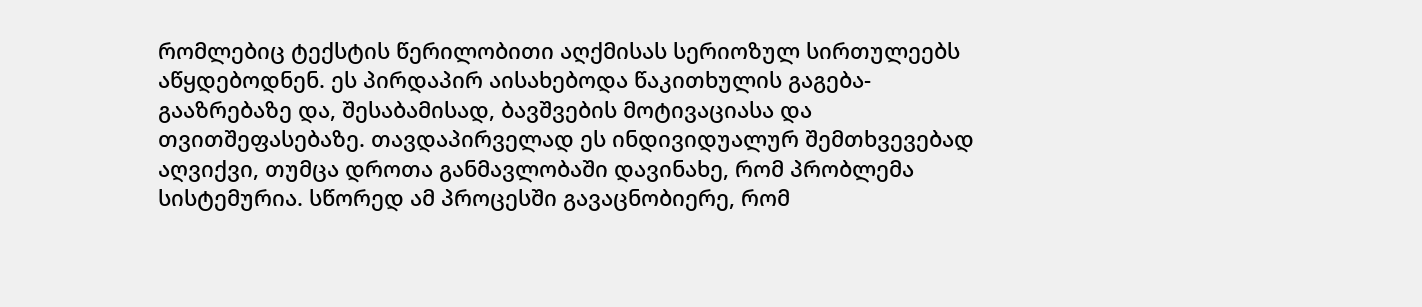რომლებიც ტექსტის წერილობითი აღქმისას სერიოზულ სირთულეებს აწყდებოდნენ. ეს პირდაპირ აისახებოდა წაკითხულის გაგება-გააზრებაზე და, შესაბამისად, ბავშვების მოტივაციასა და თვითშეფასებაზე. თავდაპირველად ეს ინდივიდუალურ შემთხვევებად აღვიქვი, თუმცა დროთა განმავლობაში დავინახე, რომ პრობლემა სისტემურია. სწორედ ამ პროცესში გავაცნობიერე, რომ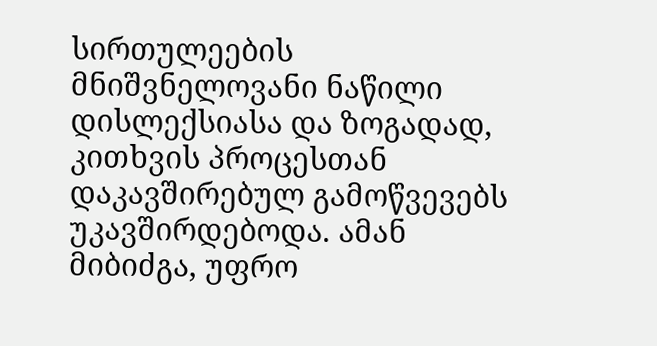სირთულეების მნიშვნელოვანი ნაწილი დისლექსიასა და ზოგადად, კითხვის პროცესთან დაკავშირებულ გამოწვევებს უკავშირდებოდა. ამან მიბიძგა, უფრო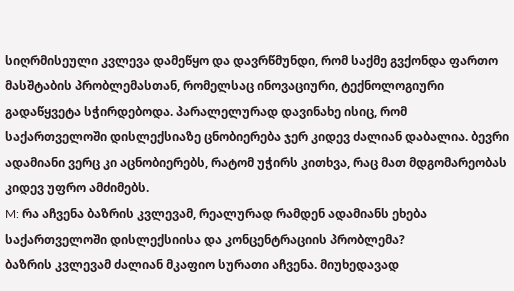სიღრმისეული კვლევა დამეწყო და დავრწმუნდი, რომ საქმე გვქონდა ფართო მასშტაბის პრობლემასთან, რომელსაც ინოვაციური, ტექნოლოგიური გადაწყვეტა სჭირდებოდა. პარალელურად დავინახე ისიც, რომ საქართველოში დისლექსიაზე ცნობიერება ჯერ კიდევ ძალიან დაბალია. ბევრი ადამიანი ვერც კი აცნობიერებს, რატომ უჭირს კითხვა, რაც მათ მდგომარეობას კიდევ უფრო ამძიმებს.
M: რა აჩვენა ბაზრის კვლევამ, რეალურად რამდენ ადამიანს ეხება საქართველოში დისლექსიისა და კონცენტრაციის პრობლემა?
ბაზრის კვლევამ ძალიან მკაფიო სურათი აჩვენა. მიუხედავად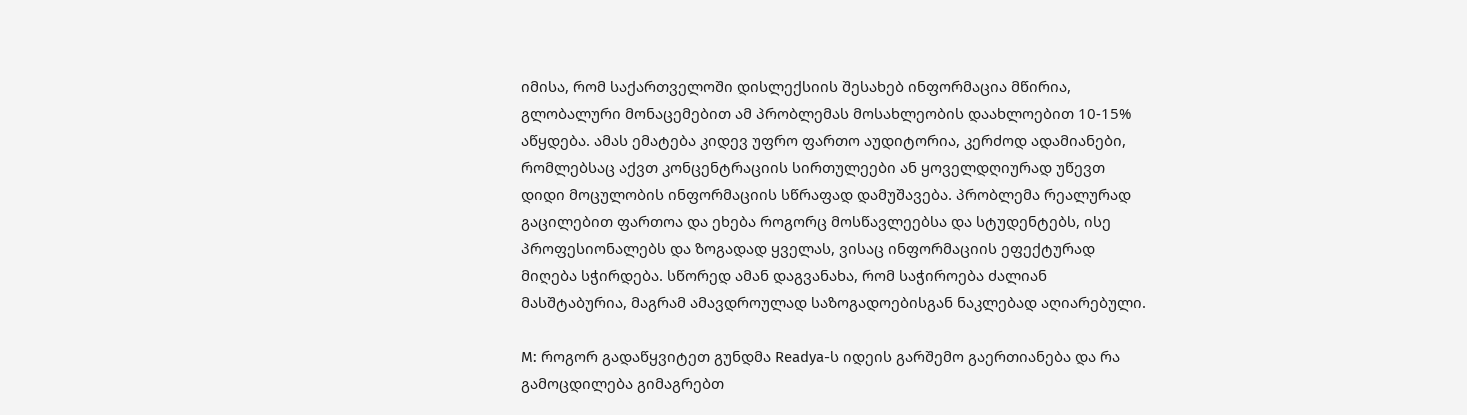იმისა, რომ საქართველოში დისლექსიის შესახებ ინფორმაცია მწირია, გლობალური მონაცემებით ამ პრობლემას მოსახლეობის დაახლოებით 10-15% აწყდება. ამას ემატება კიდევ უფრო ფართო აუდიტორია, კერძოდ ადამიანები, რომლებსაც აქვთ კონცენტრაციის სირთულეები ან ყოველდღიურად უწევთ დიდი მოცულობის ინფორმაციის სწრაფად დამუშავება. პრობლემა რეალურად გაცილებით ფართოა და ეხება როგორც მოსწავლეებსა და სტუდენტებს, ისე პროფესიონალებს და ზოგადად ყველას, ვისაც ინფორმაციის ეფექტურად მიღება სჭირდება. სწორედ ამან დაგვანახა, რომ საჭიროება ძალიან მასშტაბურია, მაგრამ ამავდროულად საზოგადოებისგან ნაკლებად აღიარებული.

M: როგორ გადაწყვიტეთ გუნდმა Readya-ს იდეის გარშემო გაერთიანება და რა გამოცდილება გიმაგრებთ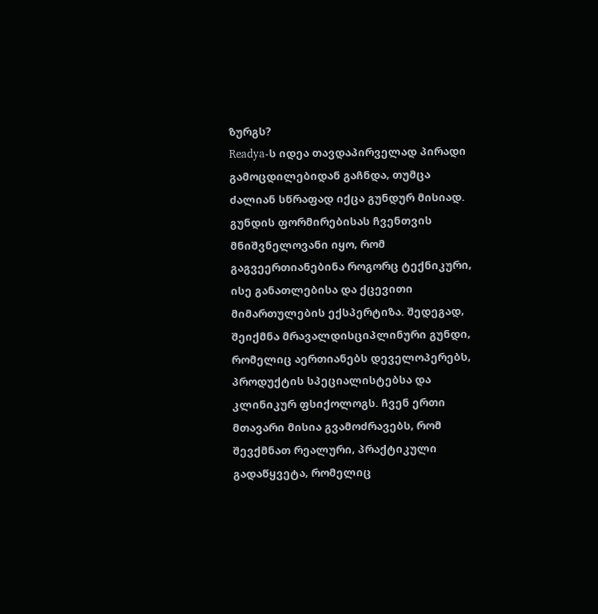ზურგს?
Readya-ს იდეა თავდაპირველად პირადი გამოცდილებიდან გაჩნდა, თუმცა ძალიან სწრაფად იქცა გუნდურ მისიად. გუნდის ფორმირებისას ჩვენთვის მნიშვნელოვანი იყო, რომ გაგვეერთიანებინა როგორც ტექნიკური, ისე განათლებისა და ქცევითი მიმართულების ექსპერტიზა. შედეგად, შეიქმნა მრავალდისციპლინური გუნდი, რომელიც აერთიანებს დეველოპერებს, პროდუქტის სპეციალისტებსა და კლინიკურ ფსიქოლოგს. ჩვენ ერთი მთავარი მისია გვამოძრავებს, რომ შევქმნათ რეალური, პრაქტიკული გადაწყვეტა, რომელიც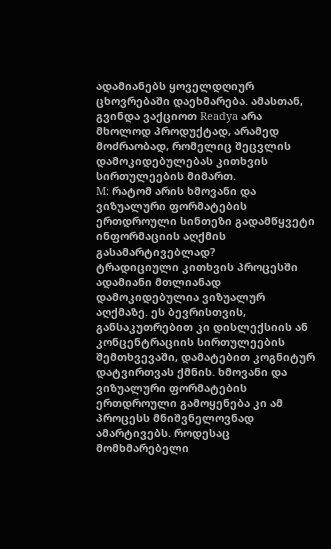ადამიანებს ყოველდღიურ ცხოვრებაში დაეხმარება. ამასთან, გვინდა ვაქციოთ Readya არა მხოლოდ პროდუქტად, არამედ მოძრაობად, რომელიც შეცვლის დამოკიდებულებას კითხვის სირთულეების მიმართ.
M: რატომ არის ხმოვანი და ვიზუალური ფორმატების ერთდროული სინთეზი გადამწყვეტი ინფორმაციის აღქმის გასამარტივებლად?
ტრადიციული კითხვის პროცესში ადამიანი მთლიანად დამოკიდებულია ვიზუალურ აღქმაზე. ეს ბევრისთვის, განსაკუთრებით კი დისლექსიის ან კონცენტრაციის სირთულეების შემთხვევაში, დამატებით კოგნიტურ დატვირთვას ქმნის. ხმოვანი და ვიზუალური ფორმატების ერთდროული გამოყენება კი ამ პროცესს მნიშვნელოვნად ამარტივებს. როდესაც მომხმარებელი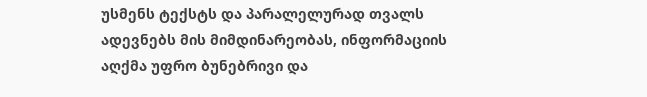უსმენს ტექსტს და პარალელურად თვალს ადევნებს მის მიმდინარეობას, ინფორმაციის აღქმა უფრო ბუნებრივი და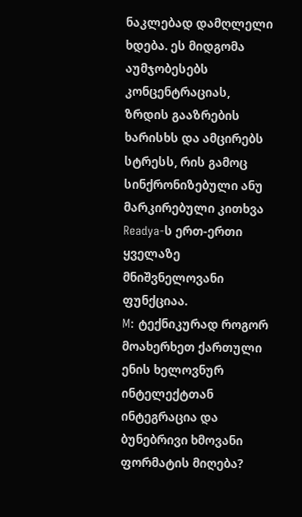ნაკლებად დამღლელი ხდება. ეს მიდგომა აუმჯობესებს კონცენტრაციას, ზრდის გააზრების ხარისხს და ამცირებს სტრესს, რის გამოც სინქრონიზებული ანუ მარკირებული კითხვა Readya-ს ერთ-ერთი ყველაზე მნიშვნელოვანი ფუნქციაა.
M: ტექნიკურად როგორ მოახერხეთ ქართული ენის ხელოვნურ ინტელექტთან ინტეგრაცია და ბუნებრივი ხმოვანი ფორმატის მიღება?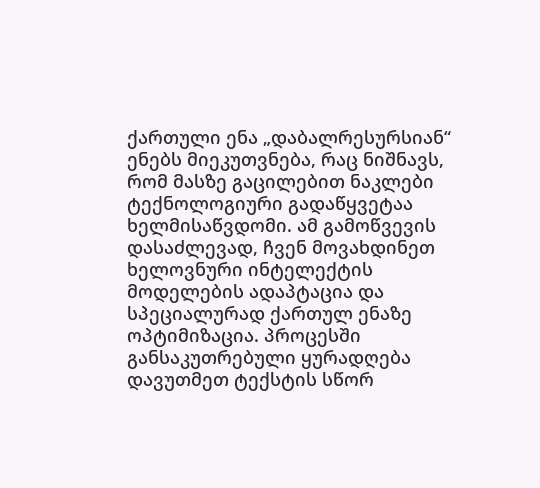ქართული ენა „დაბალრესურსიან“ ენებს მიეკუთვნება, რაც ნიშნავს, რომ მასზე გაცილებით ნაკლები ტექნოლოგიური გადაწყვეტაა ხელმისაწვდომი. ამ გამოწვევის დასაძლევად, ჩვენ მოვახდინეთ ხელოვნური ინტელექტის მოდელების ადაპტაცია და სპეციალურად ქართულ ენაზე ოპტიმიზაცია. პროცესში განსაკუთრებული ყურადღება დავუთმეთ ტექსტის სწორ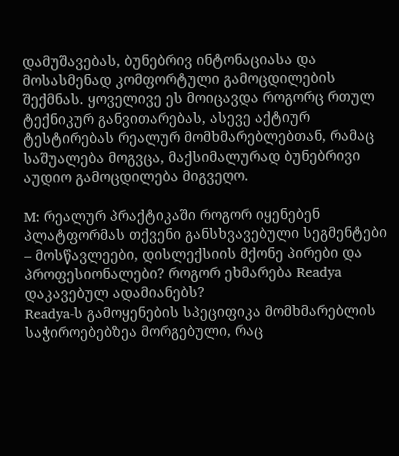დამუშავებას, ბუნებრივ ინტონაციასა და მოსასმენად კომფორტული გამოცდილების შექმნას. ყოველივე ეს მოიცავდა როგორც რთულ ტექნიკურ განვითარებას, ასევე აქტიურ ტესტირებას რეალურ მომხმარებლებთან, რამაც საშუალება მოგვცა, მაქსიმალურად ბუნებრივი აუდიო გამოცდილება მიგვეღო.

M: რეალურ პრაქტიკაში როგორ იყენებენ პლატფორმას თქვენი განსხვავებული სეგმენტები – მოსწავლეები, დისლექსიის მქონე პირები და პროფესიონალები? როგორ ეხმარება Readya დაკავებულ ადამიანებს?
Readya-ს გამოყენების სპეციფიკა მომხმარებლის საჭიროებებზეა მორგებული, რაც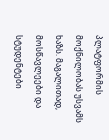პლატფორმის მოქნილობას უსვამს ხაზს. მაგალითად, მოსწავლეები და სტუდენტები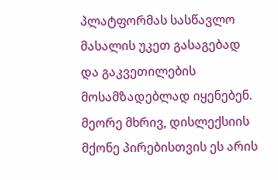პლატფორმას სასწავლო მასალის უკეთ გასაგებად და გაკვეთილების მოსამზადებლად იყენებენ. მეორე მხრივ, დისლექსიის მქონე პირებისთვის ეს არის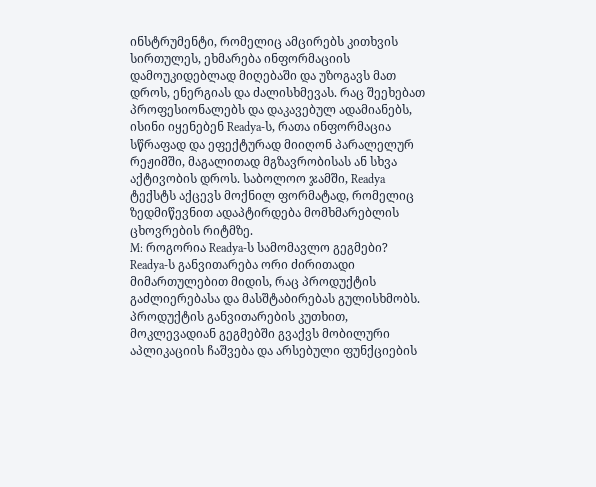ინსტრუმენტი, რომელიც ამცირებს კითხვის სირთულეს, ეხმარება ინფორმაციის დამოუკიდებლად მიღებაში და უზოგავს მათ დროს, ენერგიას და ძალისხმევას. რაც შეეხებათ პროფესიონალებს და დაკავებულ ადამიანებს, ისინი იყენებენ Readya-ს, რათა ინფორმაცია სწრაფად და ეფექტურად მიიღონ პარალელურ რეჟიმში, მაგალითად მგზავრობისას ან სხვა აქტივობის დროს. საბოლოო ჯამში, Readya ტექსტს აქცევს მოქნილ ფორმატად, რომელიც ზედმიწევნით ადაპტირდება მომხმარებლის ცხოვრების რიტმზე.
M: როგორია Readya-ს სამომავლო გეგმები?
Readya-ს განვითარება ორი ძირითადი მიმართულებით მიდის, რაც პროდუქტის გაძლიერებასა და მასშტაბირებას გულისხმობს. პროდუქტის განვითარების კუთხით, მოკლევადიან გეგმებში გვაქვს მობილური აპლიკაციის ჩაშვება და არსებული ფუნქციების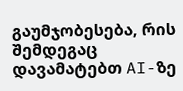გაუმჯობესება, რის შემდეგაც დავამატებთ AI-ზე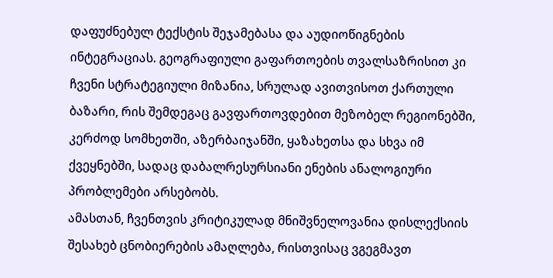დაფუძნებულ ტექსტის შეჯამებასა და აუდიოწიგნების ინტეგრაციას. გეოგრაფიული გაფართოების თვალსაზრისით კი ჩვენი სტრატეგიული მიზანია, სრულად ავითვისოთ ქართული ბაზარი, რის შემდეგაც გავფართოვდებით მეზობელ რეგიონებში, კერძოდ სომხეთში, აზერბაიჯანში, ყაზახეთსა და სხვა იმ ქვეყნებში, სადაც დაბალრესურსიანი ენების ანალოგიური პრობლემები არსებობს.
ამასთან, ჩვენთვის კრიტიკულად მნიშვნელოვანია დისლექსიის შესახებ ცნობიერების ამაღლება, რისთვისაც ვგეგმავთ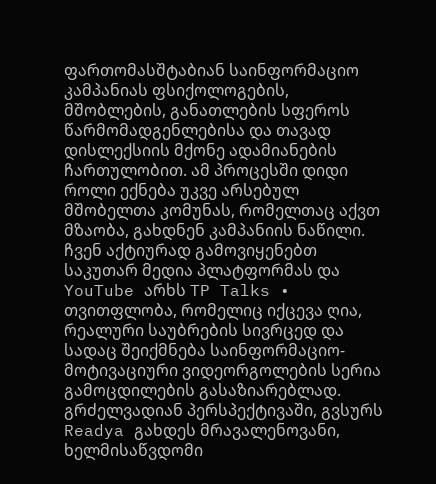ფართომასშტაბიან საინფორმაციო კამპანიას ფსიქოლოგების, მშობლების, განათლების სფეროს წარმომადგენლებისა და თავად დისლექსიის მქონე ადამიანების ჩართულობით. ამ პროცესში დიდი როლი ექნება უკვე არსებულ მშობელთა კომუნას, რომელთაც აქვთ მზაობა, გახდნენ კამპანიის ნაწილი. ჩვენ აქტიურად გამოვიყენებთ საკუთარ მედია პლატფორმას და YouTube არხს TP Talks • თვითფლობა, რომელიც იქცევა ღია, რეალური საუბრების სივრცედ და სადაც შეიქმნება საინფორმაციო-მოტივაციური ვიდეორგოლების სერია გამოცდილების გასაზიარებლად. გრძელვადიან პერსპექტივაში, გვსურს Readya გახდეს მრავალენოვანი, ხელმისაწვდომი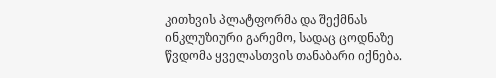კითხვის პლატფორმა და შექმნას ინკლუზიური გარემო, სადაც ცოდნაზე წვდომა ყველასთვის თანაბარი იქნება.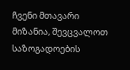ჩვენი მთავარი მიზანია, შევცვალოთ საზოგადოების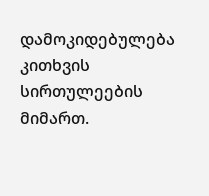დამოკიდებულება კითხვის სირთულეების მიმართ.